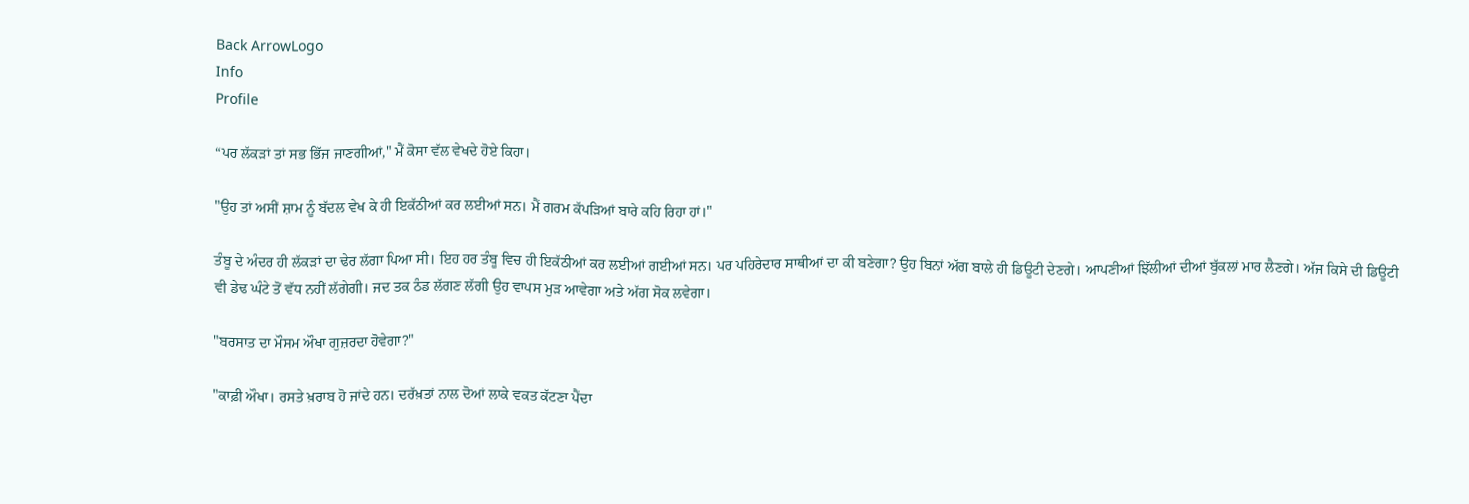Back ArrowLogo
Info
Profile

“ਪਰ ਲੱਕੜਾਂ ਤਾਂ ਸਭ ਭਿੱਜ ਜਾਣਗੀਆਂ," ਮੈਂ ਕੋਸਾ ਵੱਲ ਵੇਖਦੇ ਹੋਏ ਕਿਹਾ।

"ਉਹ ਤਾਂ ਅਸੀਂ ਸ਼ਾਮ ਨੂੰ ਬੱਦਲ ਵੇਖ ਕੇ ਹੀ ਇਕੱਠੀਆਂ ਕਰ ਲਈਆਂ ਸਨ। ਮੈਂ ਗਰਮ ਕੱਪੜਿਆਂ ਬਾਰੇ ਕਹਿ ਰਿਹਾ ਹਾਂ।"

ਤੰਬੂ ਦੇ ਅੰਦਰ ਹੀ ਲੱਕੜਾਂ ਦਾ ਢੇਰ ਲੱਗਾ ਪਿਆ ਸੀ। ਇਹ ਹਰ ਤੰਬੂ ਵਿਚ ਹੀ ਇਕੱਠੀਆਂ ਕਰ ਲਈਆਂ ਗਈਆਂ ਸਨ। ਪਰ ਪਹਿਰੇਦਾਰ ਸਾਥੀਆਂ ਦਾ ਕੀ ਬਣੇਗਾ? ਉਹ ਬਿਨਾਂ ਅੱਗ ਬਾਲੇ ਹੀ ਡਿਊਟੀ ਦੇਣਗੇ। ਆਪਣੀਆਂ ਝਿੱਲੀਆਂ ਦੀਆਂ ਬੁੱਕਲਾਂ ਮਾਰ ਲੈਣਗੇ। ਅੱਜ ਕਿਸੇ ਦੀ ਡਿਊਟੀ ਵੀ ਡੇਢ ਘੰਟੇ ਤੋਂ ਵੱਧ ਨਹੀਂ ਲੱਗੇਗੀ। ਜਦ ਤਕ ਠੰਡ ਲੱਗਣ ਲੱਗੀ ਉਹ ਵਾਪਸ ਮੁੜ ਆਵੇਗਾ ਅਤੇ ਅੱਗ ਸੋਕ ਲਵੇਗਾ।

"ਬਰਸਾਤ ਦਾ ਮੌਸਮ ਔਖਾ ਗੁਜ਼ਰਦਾ ਹੋਵੇਗਾ?"

"ਕਾਫ਼ੀ ਔਖਾ। ਰਸਤੇ ਖ਼ਰਾਬ ਹੋ ਜਾਂਦੇ ਹਨ। ਦਰੱਖ਼ਤਾਂ ਨਾਲ ਦੋਆਂ ਲਾਕੇ ਵਕਤ ਕੱਟਣਾ ਪੈਂਦਾ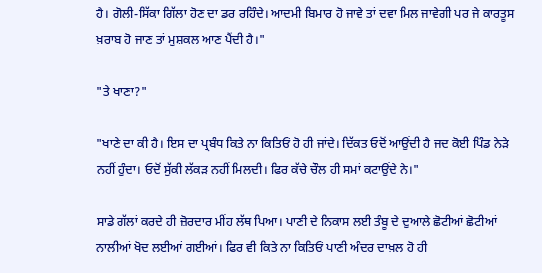ਹੈ। ਗੋਲੀ-ਸਿੱਕਾ ਗਿੱਲਾ ਹੋਣ ਦਾ ਡਰ ਰਹਿੰਦੇ। ਆਦਮੀ ਬਿਮਾਰ ਹੋ ਜਾਵੇ ਤਾਂ ਦਵਾ ਮਿਲ ਜਾਵੇਗੀ ਪਰ ਜੇ ਕਾਰਤੂਸ ਖ਼ਰਾਬ ਹੋ ਜਾਣ ਤਾਂ ਮੁਸ਼ਕਲ ਆਣ ਪੈਂਦੀ ਹੈ।"

"ਤੇ ਖਾਣਾ?"

"ਖਾਣੇ ਦਾ ਕੀ ਹੈ। ਇਸ ਦਾ ਪ੍ਰਬੰਧ ਕਿਤੇ ਨਾ ਕਿਤਿਓਂ ਹੋ ਹੀ ਜਾਂਦੇ। ਦਿੱਕਤ ਓਦੋਂ ਆਉਂਦੀ ਹੈ ਜਦ ਕੋਈ ਪਿੰਡ ਨੇੜੇ ਨਹੀਂ ਹੁੰਦਾ। ਓਦੋਂ ਸੁੱਕੀ ਲੱਕੜ ਨਹੀਂ ਮਿਲਦੀ। ਫਿਰ ਕੱਚੇ ਚੌਲ ਹੀ ਸਮਾਂ ਕਟਾਉਂਦੇ ਨੇ।"

ਸਾਡੇ ਗੱਲਾਂ ਕਰਦੇ ਹੀ ਜ਼ੋਰਦਾਰ ਮੀਂਹ ਲੱਥ ਪਿਆ। ਪਾਣੀ ਦੇ ਨਿਕਾਸ ਲਈ ਤੰਬੂ ਦੇ ਦੁਆਲੇ ਛੋਟੀਆਂ ਛੋਟੀਆਂ ਨਾਲੀਆਂ ਖੋਦ ਲਈਆਂ ਗਈਆਂ। ਫਿਰ ਵੀ ਕਿਤੇ ਨਾ ਕਿਤਿਓਂ ਪਾਣੀ ਅੰਦਰ ਦਾਖ਼ਲ ਹੋ ਹੀ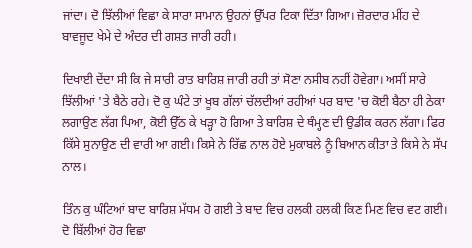ਜਾਂਦਾ। ਦੋ ਝਿੱਲੀਆਂ ਵਿਛਾ ਕੇ ਸਾਰਾ ਸਾਮਾਨ ਉਹਨਾਂ ਉੱਪਰ ਟਿਕਾ ਦਿੱਤਾ ਗਿਆ। ਜ਼ੋਰਦਾਰ ਮੀਂਹ ਦੇ ਬਾਵਜੂਦ ਖੇਮੇ ਦੇ ਅੰਦਰ ਦੀ ਗਸ਼ਤ ਜਾਰੀ ਰਹੀ।

ਦਿਖਾਈ ਦੇਂਦਾ ਸੀ ਕਿ ਜੇ ਸਾਰੀ ਰਾਤ ਬਾਰਿਸ਼ ਜਾਰੀ ਰਹੀ ਤਾਂ ਸੋਣਾ ਨਸੀਬ ਨਹੀਂ ਹੋਵੇਗਾ। ਅਸੀਂ ਸਾਰੇ ਝਿੱਲੀਆਂ 'ਤੇ ਬੈਠੇ ਰਹੇ। ਦੋ ਕੁ ਘੰਟੇ ਤਾਂ ਖੂਬ ਗੱਲਾਂ ਚੱਲਦੀਆਂ ਰਹੀਆਂ ਪਰ ਬਾਦ 'ਚ ਕੋਈ ਬੈਠਾ ਹੀ ਠੇਕਾ ਲਗਾਉਣ ਲੱਗ ਪਿਆ, ਕੋਈ ਉੱਠ ਕੇ ਖੜ੍ਹਾ ਹੋ ਗਿਆ ਤੇ ਬਾਰਿਸ਼ ਦੇ ਥੰਮ੍ਹਣ ਦੀ ਉਡੀਕ ਕਰਨ ਲੱਗਾ। ਫਿਰ ਕਿੱਸੇ ਸੁਨਾਉਣ ਦੀ ਵਾਰੀ ਆ ਗਈ। ਕਿਸੇ ਨੇ ਰਿੱਛ ਨਾਲ ਹੋਏ ਮੁਕਾਬਲੇ ਨੂੰ ਬਿਆਨ ਕੀਤਾ ਤੇ ਕਿਸੇ ਨੇ ਸੱਪ ਨਾਲ।

ਤਿੰਨ ਕੁ ਘੰਟਿਆਂ ਬਾਦ ਬਾਰਿਸ਼ ਮੱਧਮ ਹੋ ਗਈ ਤੇ ਬਾਦ ਵਿਚ ਹਲਕੀ ਹਲਕੀ ਕਿਣ ਮਿਣ ਵਿਚ ਵਟ ਗਈ। ਦੋ ਬਿੱਲੀਆਂ ਹੋਰ ਵਿਛਾ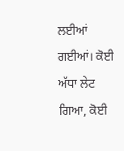ਲਈਆਂ ਗਈਆਂ। ਕੋਈ ਅੱਧਾ ਲੇਟ ਗਿਆ, ਕੋਈ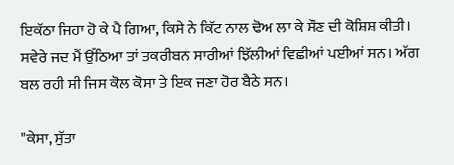ਇਕੱਠਾ ਜਿਹਾ ਹੋ ਕੇ ਪੈ ਗਿਆ, ਕਿਸੇ ਨੇ ਕਿੱਟ ਨਾਲ ਢੋਅ ਲਾ ਕੇ ਸੌਣ ਦੀ ਕੋਸ਼ਿਸ਼ ਕੀਤੀ। ਸਵੇਰੇ ਜਦ ਮੈਂ ਉੱਠਿਆ ਤਾਂ ਤਕਰੀਬਨ ਸਾਰੀਆਂ ਝਿੱਲੀਆਂ ਵਿਛੀਆਂ ਪਈਆਂ ਸਨ। ਅੱਗ ਬਲ ਰਹੀ ਸੀ ਜਿਸ ਕੋਲ ਕੋਸਾ ਤੇ ਇਕ ਜਣਾ ਹੋਰ ਬੈਠੇ ਸਨ।

"ਕੇਸਾ, ਸੁੱਤਾ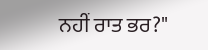ਨਹੀਂ ਰਾਤ ਭਰ?"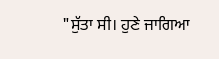"ਸੁੱਤਾ ਸੀ। ਹੁਣੇ ਜਾਗਿਆ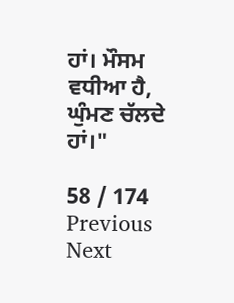ਹਾਂ। ਮੌਸਮ ਵਧੀਆ ਹੈ, ਘੁੰਮਣ ਚੱਲਦੇ ਹਾਂ।"

58 / 174
Previous
Next